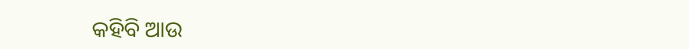କହିବି ଆଉ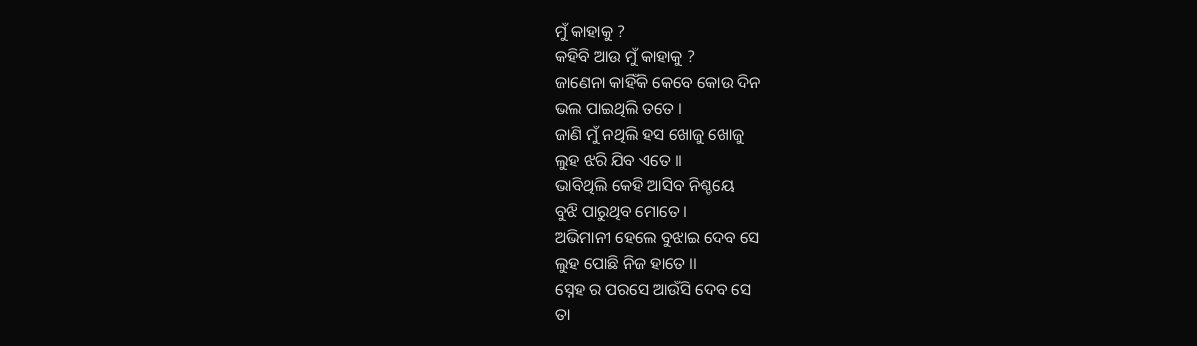ମୁଁ କାହାକୁ ?
କହିବି ଆଉ ମୁଁ କାହାକୁ ?
ଜାଣେନା କାହିଁକି କେବେ କୋଉ ଦିନ
ଭଲ ପାଇଥିଲି ତତେ ।
ଜାଣି ମୁଁ ନଥିଲି ହସ ଖୋଜୁ ଖୋଜୁ
ଲୁହ ଝରି ଯିବ ଏତେ ।।
ଭାବିଥିଲି କେହି ଆସିବ ନିଶ୍ଚୟେ
ବୁଝି ପାରୁଥିବ ମୋତେ ।
ଅଭିମାନୀ ହେଲେ ବୁଝାଇ ଦେବ ସେ
ଲୁହ ପୋଛି ନିଜ ହାତେ ।।
ସ୍ନେହ ର ପରସେ ଆଉଁସି ଦେବ ସେ
ତା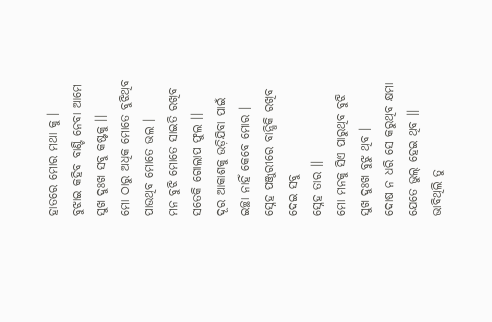ହାତରେ ମୋର ମଥା କୁ ।
ବୁଝାଇ କହିବ ବାଣ୍ଟି ନେବା ଆମେ
ସୁଖ ଦୁଃଖ ସବୁ କଷ୍ଟକୁ ।।
ମୋ ଠାରୁ ଅଧିକ ମୋତେ ବୁଝିଥିବ
ପାଉଥିବ ମୋତେ ଭଲ ।
ମନ ବୁଝି ମୋତେ ସାଇତି ରଖିବ
ସତେକି ଗୋଲାପ ଫୁଲ ।।
ଦୂର ଆକାଶକୁ ଉଡ଼ିଯିବା ପାଇଁ
ଇଚ୍ଛା ନାହିଁ କେବେ ମୋର ।
ସ୍ନେହ ପଞ୍ଜୁରୀରେ ବାନ୍ଧିକି ରଖିବ
ଦେଇ ସବୁ
ସ୍ନେହ ତାର ।।
ମୋ ମନକୁ ସିଏ ପାରୁଥିବ ବୁଝି
ସୁଖ ଦୁଃଖ ବୁଝୁ ଥିବ ।
ଦୋଷ ନ ଧରି ସେ କରୁଥିବ କ୍ଷମା
ଯେତେ ଭୁଲ୍ ହେଇ ଥିବ ।।
ଭାବିଥିଲି ତୁ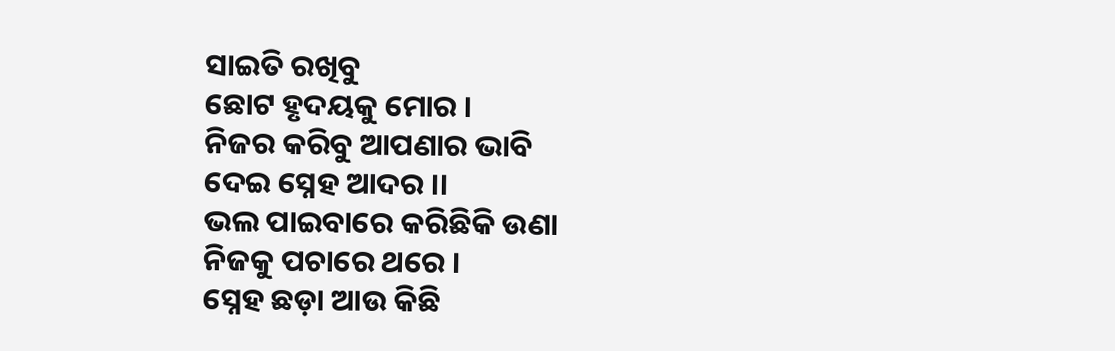ସାଇତି ରଖିବୁ
ଛୋଟ ହୃଦୟକୁ ମୋର ।
ନିଜର କରିବୁ ଆପଣାର ଭାବି
ଦେଇ ସ୍ନେହ ଆଦର ।।
ଭଲ ପାଇବାରେ କରିଛିକି ଉଣା
ନିଜକୁ ପଚାରେ ଥରେ ।
ସ୍ନେହ ଛଡ଼ା ଆଉ କିଛି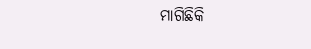ମାଗିଛିକି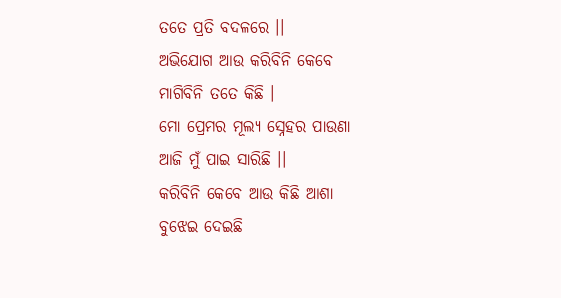ତତେ ପ୍ରତି ବଦଳରେ ।।
ଅଭିଯୋଗ ଆଉ କରିବିନି କେବେ
ମାଗିବିନି ତତେ କିଛି ।
ମୋ ପ୍ରେମର ମୂଲ୍ୟ ସ୍ନେହର ପାଉଣା
ଆଜି ମୁଁ ପାଇ ସାରିଛି ।।
କରିବିନି କେବେ ଆଉ କିଛି ଆଶା
ବୁଝେଇ ଦେଇଛି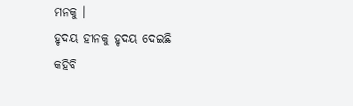ମନକୁ ।
ହୃଦୟ ହୀନକୁ ହୃଦୟ ଦେଇଛି
କହିବି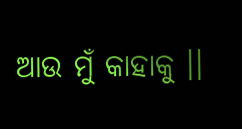ଆଉ ମୁଁ କାହାକୁ ।।